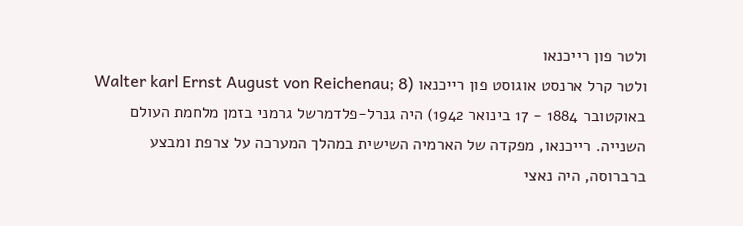ולטר פון רייכנאו
ולטר קרל ארנסט אוגוסט פון רייכנאו (Walter karl Ernst August von Reichenau; 8 באוקטובר 1884 - 17 בינואר 1942) היה גנרל-פלדמרשל גרמני בזמן מלחמת העולם השנייה. רייכנאו, מפקדה של הארמיה השישית במהלך המערכה על צרפת ומבצע ברברוסה, היה נאצי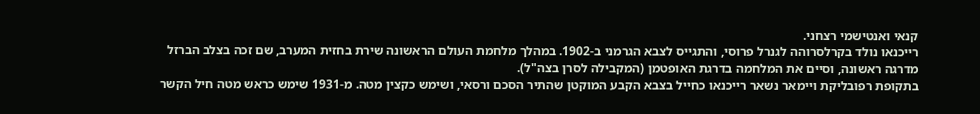קנאי ואנטישמי רצחני.
רייכנאו נולד בקרלסרוהה לגנרל פרוסי, והתגייס לצבא הגרמני ב-1902. במהלך מלחמת העולם הראשונה שירת בחזית המערב, שם זכה בצלב הברזל מדרגה ראשונה, וסיים את המלחמה בדרגת האופטמן (המקבילה לסרן בצה"ל).
בתקופת רפובליקת ויימאר נשאר רייכנאו כחייל בצבא הקבע המוקטן שהתיר הסכם ורסאי, ושימש כקצין מטה. מ-1931 שימש כראש מטה חיל הקשר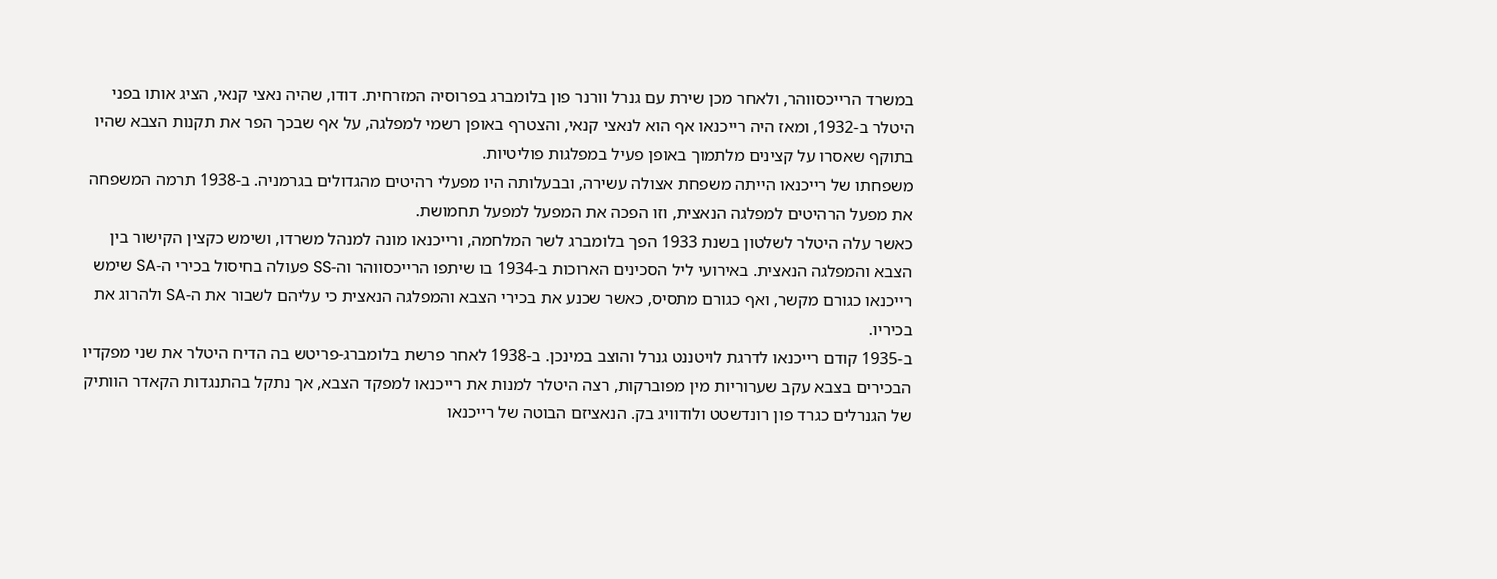במשרד הרייכסווהר, ולאחר מכן שירת עם גנרל וורנר פון בלומברג בפרוסיה המזרחית. דודו, שהיה נאצי קנאי, הציג אותו בפני היטלר ב-1932, ומאז היה רייכנאו אף הוא לנאצי קנאי, והצטרף באופן רשמי למפלגה, על אף שבכך הפר את תקנות הצבא שהיו בתוקף שאסרו על קצינים מלתמוך באופן פעיל במפלגות פוליטיות.
משפחתו של רייכנאו הייתה משפחת אצולה עשירה, ובבעלותה היו מפעלי רהיטים מהגדולים בגרמניה. ב-1938 תרמה המשפחה את מפעל הרהיטים למפלגה הנאצית, וזו הפכה את המפעל למפעל תחמושת.
כאשר עלה היטלר לשלטון בשנת 1933 הפך בלומברג לשר המלחמה, ורייכנאו מונה למנהל משרדו, ושימש כקצין הקישור בין הצבא והמפלגה הנאצית. באירועי ליל הסכינים הארוכות ב-1934 בו שיתפו הרייכסווהר וה-SS פעולה בחיסול בכירי ה-SA שימש רייכנאו כגורם מקשר, ואף כגורם מתסיס, כאשר שכנע את בכירי הצבא והמפלגה הנאצית כי עליהם לשבור את ה-SA ולהרוג את בכיריו.
ב-1935 קודם רייכנאו לדרגת לויטננט גנרל והוצב במינכן. ב-1938 לאחר פרשת בלומברג-פריטש בה הדיח היטלר את שני מפקדיו הבכירים בצבא עקב שערוריות מין מפוברקות, רצה היטלר למנות את רייכנאו למפקד הצבא, אך נתקל בהתנגדות הקאדר הוותיק של הגנרלים כגרד פון רונדשטט ולודוויג בק. הנאציזם הבוטה של רייכנאו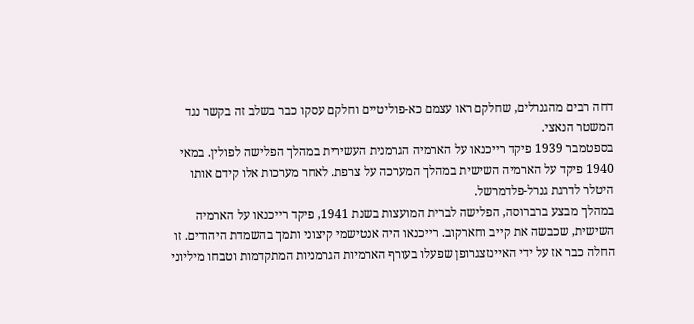דחה רבים מהגנרלים, שחלקם ראו עצמם כא-פוליטיים וחלקם עסקו כבר בשלב זה בקשר נגד המשטר הנאצי.
בספטמבר 1939 פיקד רייכנאו על הארמיה הגרמנית העשירית במהלך הפלישה לפולין. במאי 1940 פיקד על הארמיה השישית במהלך המערכה על צרפת. לאחר מערכות אלו קידם אותו היטלר לדרגת גנרל-פלדמרשל.
במהלך מבצע ברברוסה, הפלישה לברית המועצות בשנת 1941, פיקד רייכנאו על הארמיה השישית, שכבשה את קייב וחארקוב. רייכנאו היה אנטישמי קיצוני ותמך בהשמדת היהודים. זו החלה כבר אז על ידי האיינזצגרופן שפעלו בעורף הארמיות הגרמניות המתקדמות וטבחו מיליוני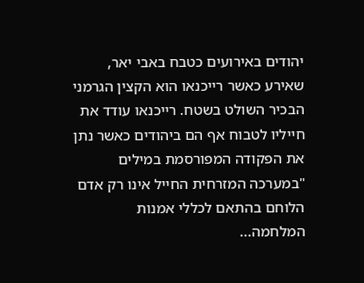יהודים באירועים כטבח באבי יאר, שאירע כאשר רייכנאו הוא הקצין הגרמני הבכיר השולט בשטח. רייכנאו עודד את חייליו לטבוח אף הם ביהודים כאשר נתן את הפקודה המפורסמת במילים "במערכה המזרחית החייל אינו רק אדם הלוחם בהתאם לכללי אמנות המלחמה...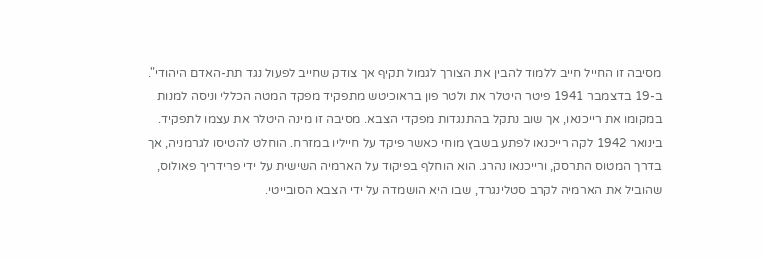מסיבה זו החייל חייב ללמוד להבין את הצורך לגמול תקיף אך צודק שחייב לפעול נגד תת-האדם היהודי".
ב-19 בדצמבר 1941 פיטר היטלר את ולטר פון בראוכיטש מתפקיד מפקד המטה הכללי וניסה למנות במקומו את רייכנאו, אך שוב נתקל בהתנגדות מפקדי הצבא. מסיבה זו מינה היטלר את עצמו לתפקיד.
בינואר 1942 לקה רייכנאו לפתע בשבץ מוחי כאשר פיקד על חייליו במזרח. הוחלט להטיסו לגרמניה, אך בדרך המטוס התרסק, ורייכנאו נהרג. הוא הוחלף בפיקוד על הארמיה השישית על ידי פרידריך פאולוס, שהוביל את הארמיה לקרב סטלינגרד, שבו היא הושמדה על ידי הצבא הסובייטי.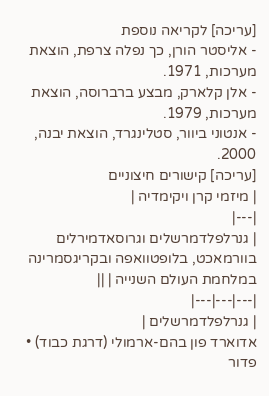[עריכה] לקריאה נוספת
- אליסטר הורן, כך נפלה צרפת, הוצאת מערכות, 1971.
- אלן קלארק, מבצע ברברוסה, הוצאת מערכות, 1979.
- אנטוני ביוור, סטלינגרד, הוצאת יבנה, 2000.
[עריכה] קישורים חיצוניים
| מיזמי קרן ויקימדיה |
|---|
| גנרלפלדמרשלים וגרוסאדמירלים בוורמאכט, בלופטוואפה ובקריגסמרינה במלחמת העולם השנייה | ||
|---|---|---|
| גנרלפלדמרשלים |
אדוארד פון בהם-ארמולי (דרגת כבוד) • פדור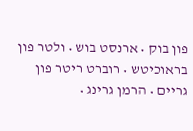פון בוק • ארנסט בוש • ולטר פון בראוכיטש • רוברט ריטר פון גריים • הרמן גרינג •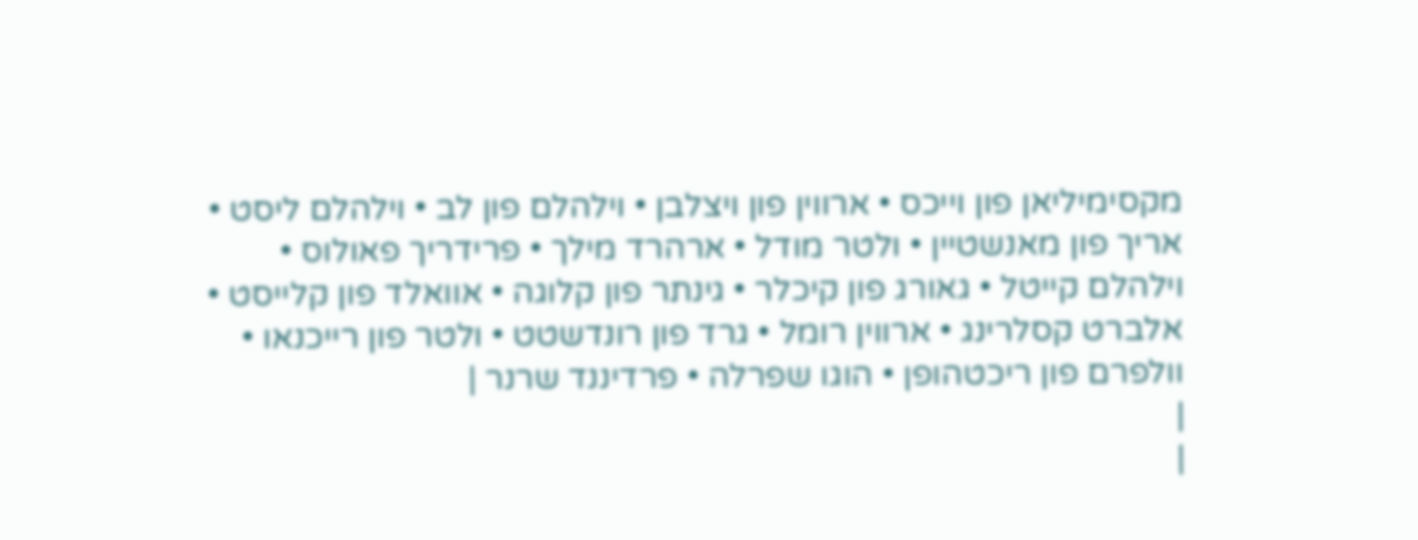מקסימיליאן פון וייכס • ארווין פון ויצלבן • וילהלם פון לב • וילהלם ליסט • אריך פון מאנשטיין • ולטר מודל • ארהרד מילך • פרידריך פאולוס • וילהלם קייטל • גאורג פון קיכלר • גינתר פון קלוגה • אוואלד פון קלייסט • אלברט קסלרינג • ארווין רומל • גרד פון רונדשטט • ולטר פון רייכנאו • וולפרם פון ריכטהופן • הוגו שפרלה • פרדיננד שרנר |
|
|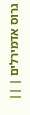גרוס אדמירלים | ||